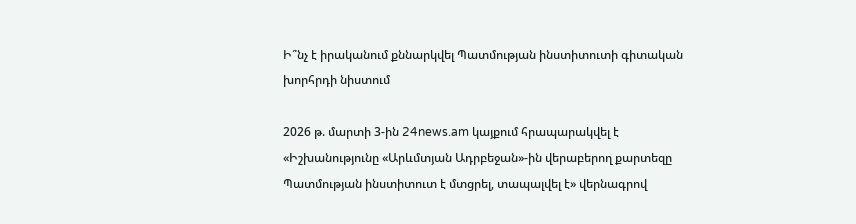Ի՞նչ է իրականում քննարկվել Պատմության ինստիտուտի գիտական խորհրդի նիստում

2026 թ. մարտի 3-ին 24news.am կայքում հրապարակվել է «Իշխանությունը «Արևմտյան Ադրբեջան»-ին վերաբերող քարտեզը Պատմության ինստիտուտ է մտցրել, տապալվել է» վերնագրով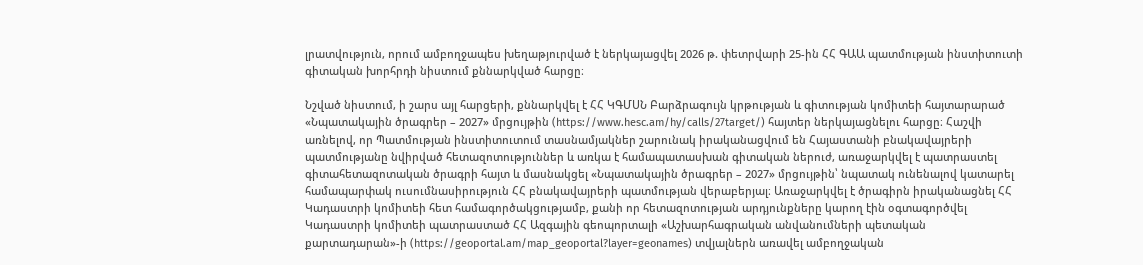լրատվություն, որում ամբողջապես խեղաթյուրված է ներկայացվել 2026 թ. փետրվարի 25-ին ՀՀ ԳԱԱ պատմության ինստիտուտի գիտական խորհրդի նիստում քննարկված հարցը։

Նշված նիստում, ի շարս այլ հարցերի, քննարկվել է ՀՀ ԿԳՄՍՆ Բարձրագույն կրթության և գիտության կոմիտեի հայտարարած «Նպատակային ծրագրեր – 2027» մրցույթին (https://www.hesc.am/hy/calls/27target/) հայտեր ներկայացնելու հարցը։ Հաշվի առնելով, որ Պատմության ինստիտուտում տասնամյակներ շարունակ իրականացվում են Հայաստանի բնակավայրերի պատմությանը նվիրված հետազոտություններ և առկա է համապատասխան գիտական ներուժ, առաջարկվել է պատրաստել գիտահետազոտական ծրագրի հայտ և մասնակցել «Նպատակային ծրագրեր – 2027» մրցույթին՝ նպատակ ունենալով կատարել համապարփակ ուսումնասիրություն ՀՀ բնակավայրերի պատմության վերաբերյալ։ Առաջարկվել է ծրագիրն իրականացնել ՀՀ Կադաստրի կոմիտեի հետ համագործակցությամբ, քանի որ հետազոտության արդյունքները կարող էին օգտագործվել Կադաստրի կոմիտեի պատրաստած ՀՀ Ազգային գեոպորտալի «Աշխարհագրական անվանումների պետական քարտադարան»-ի (https://geoportal.am/map_geoportal?layer=geonames) տվյալներն առավել ամբողջական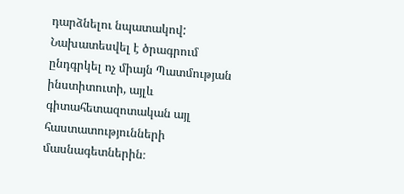դարձնելու նպատակով: Նախատեսվել է ծրագրում ընդգրկել ոչ միայն Պատմության ինստիտուտի, այլև գիտահետազոտական այլ հաստատությունների մասնագետներին։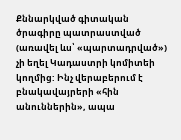Քննարկված գիտական ծրագիրը պատրաստված (առավել ևս՝ «պարտադրված») չի եղել Կադաստրի կոմիտեի կողմից: Ինչ վերաբերում է բնակավայրերի «հին անուններին», ապա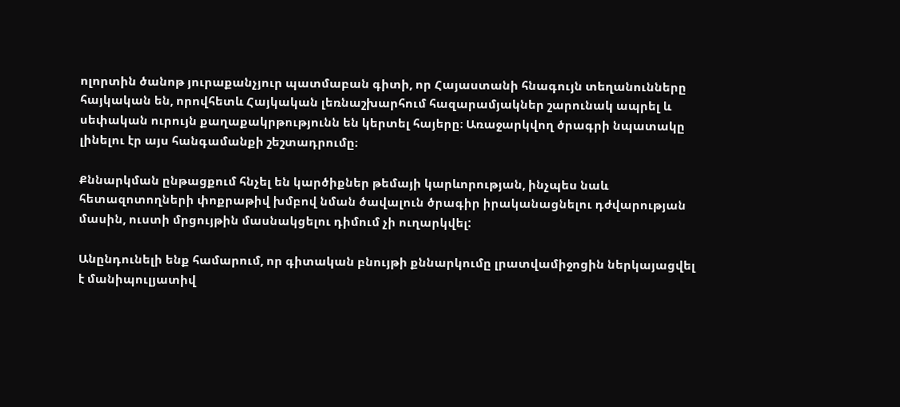ոլորտին ծանոթ յուրաքանչյուր պատմաբան գիտի, որ Հայաստանի հնագույն տեղանունները հայկական են, որովհետև Հայկական լեռնաշխարհում հազարամյակներ շարունակ ապրել և սեփական ուրույն քաղաքակրթությունն են կերտել հայերը։ Առաջարկվող ծրագրի նպատակը լինելու էր այս հանգամանքի շեշտադրումը։

Քննարկման ընթացքում հնչել են կարծիքներ թեմայի կարևորության, ինչպես նաև հետազոտողների փոքրաթիվ խմբով նման ծավալուն ծրագիր իրականացնելու դժվարության մասին, ուստի մրցույթին մասնակցելու դիմում չի ուղարկվել:

Անընդունելի ենք համարում, որ գիտական բնույթի քննարկումը լրատվամիջոցին ներկայացվել է մանիպուլյատիվ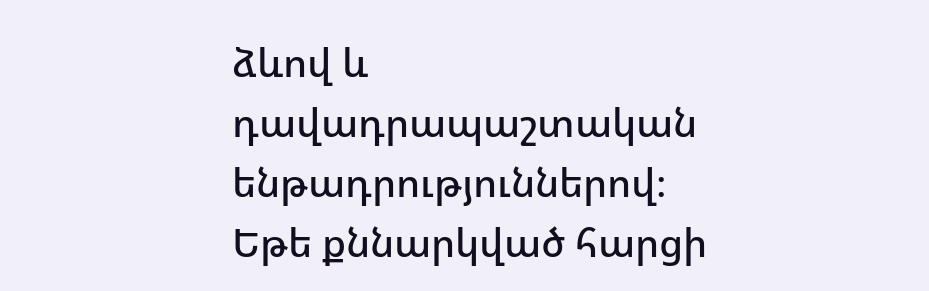ձևով և դավադրապաշտական ենթադրություններով։ Եթե քննարկված հարցի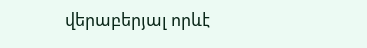վերաբերյալ որևէ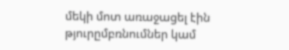մեկի մոտ առաջացել էին թյուրըմբռնումներ կամ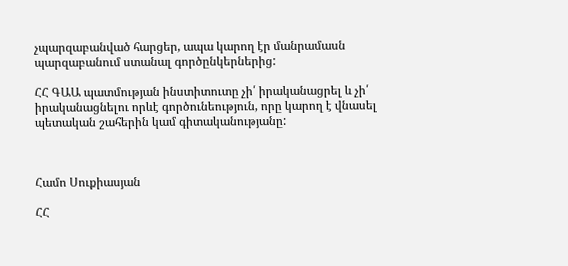չպարզաբանված հարցեր, ապա կարող էր մանրամասն պարզաբանում ստանալ գործընկերներից:

ՀՀ ԳԱԱ պատմության ինստիտուտը չի՛ իրականացրել և չի՛ իրականացնելու որևէ գործունեություն, որը կարող է վնասել պետական շահերին կամ գիտականությանը:



Համո Սուքիասյան

ՀՀ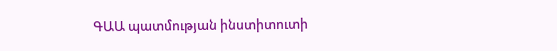ԳԱԱ պատմության ինստիտուտի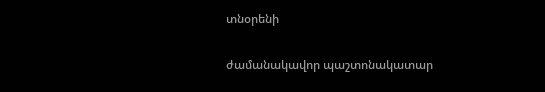տնօրենի

ժամանակավոր պաշտոնակատար